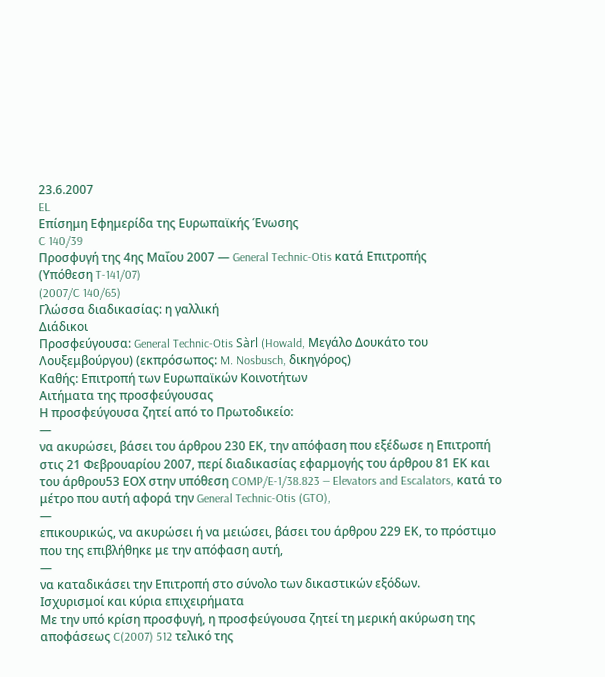23.6.2007
EL
Επίσημη Εφημερίδα της Ευρωπαϊκής Ένωσης
C 140/39
Προσφυγή της 4ης Μαΐου 2007 — General Technic-Otis κατά Επιτροπής
(Υπόθεση T-141/07)
(2007/C 140/65)
Γλώσσα διαδικασίας: η γαλλική
Διάδικοι
Προσφεύγουσα: General Technic-Otis Sàrl (Howald, Μεγάλο Δουκάτο του Λουξεμβούργου) (εκπρόσωπος: M. Nosbusch, δικηγόρος)
Καθής: Επιτροπή των Ευρωπαϊκών Κοινοτήτων
Αιτήματα της προσφεύγουσας
Η προσφεύγουσα ζητεί από το Πρωτοδικείο:
—
να ακυρώσει, βάσει του άρθρου 230 ΕΚ, την απόφαση που εξέδωσε η Επιτροπή στις 21 Φεβρουαρίου 2007, περί διαδικασίας εφαρμογής του άρθρου 81 ΕΚ και του άρθρου53 ΕΟΧ στην υπόθεση COMP/E-1/38.823 — Elevators and Escalators, κατά το μέτρο που αυτή αφορά την General Technic-Otis (GTO),
—
επικουρικώς, να ακυρώσει ή να μειώσει, βάσει του άρθρου 229 ΕΚ, το πρόστιμο που της επιβλήθηκε με την απόφαση αυτή,
—
να καταδικάσει την Επιτροπή στο σύνολο των δικαστικών εξόδων.
Ισχυρισμοί και κύρια επιχειρήματα
Με την υπό κρίση προσφυγή, η προσφεύγουσα ζητεί τη μερική ακύρωση της αποφάσεως C(2007) 512 τελικό της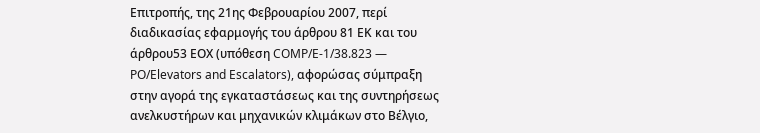Επιτροπής, της 21ης Φεβρουαρίου 2007, περί διαδικασίας εφαρμογής του άρθρου 81 ΕΚ και του άρθρου53 ΕΟΧ (υπόθεση COMP/E-1/38.823 — PO/Elevators and Escalators), αφορώσας σύμπραξη στην αγορά της εγκαταστάσεως και της συντηρήσεως ανελκυστήρων και μηχανικών κλιμάκων στο Βέλγιο,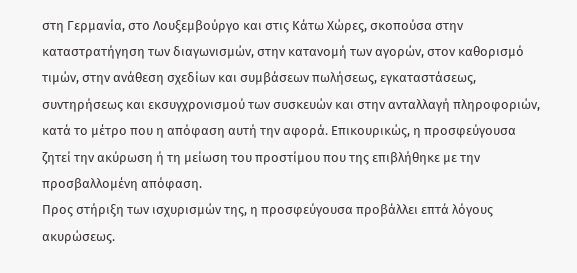στη Γερμανία, στο Λουξεμβούργο και στις Κάτω Χώρες, σκοπούσα στην καταστρατήγηση των διαγωνισμών, στην κατανομή των αγορών, στον καθορισμό τιμών, στην ανάθεση σχεδίων και συμβάσεων πωλήσεως, εγκαταστάσεως, συντηρήσεως και εκσυγχρονισμού των συσκευών και στην ανταλλαγή πληροφοριών, κατά το μέτρο που η απόφαση αυτή την αφορά. Επικουρικώς, η προσφεύγουσα ζητεί την ακύρωση ή τη μείωση του προστίμου που της επιβλήθηκε με την προσβαλλομένη απόφαση.
Προς στήριξη των ισχυρισμών της, η προσφεύγουσα προβάλλει επτά λόγους ακυρώσεως.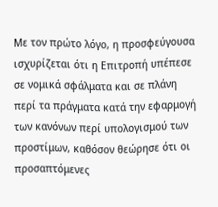Με τον πρώτο λόγο, η προσφεύγουσα ισχυρίζεται ότι η Επιτροπή υπέπεσε σε νομικά σφάλματα και σε πλάνη περί τα πράγματα κατά την εφαρμογή των κανόνων περί υπολογισμού των προστίμων, καθόσον θεώρησε ότι οι προσαπτόμενες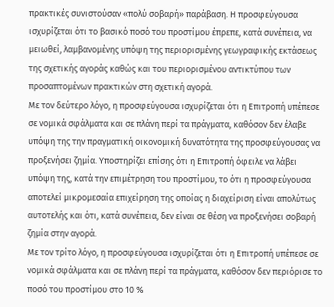πρακτικές συνιστούσαν «πολύ σοβαρή» παράβαση. Η προσφεύγουσα ισχυρίζεται ότι το βασικό ποσό του προστίμου έπρεπε, κατά συνέπεια, να μειωθεί, λαμβανομένης υπόψη της περιορισμένης γεωγραφικής εκτάσεως της σχετικής αγοράς καθώς και του περιορισμένου αντικτύπου των προσαπτομένων πρακτικών στη σχετική αγορά.
Με τον δεύτερο λόγο, η προσφεύγουσα ισχυρίζεται ότι η Επιτροπή υπέπεσε σε νομικά σφάλματα και σε πλάνη περί τα πράγματα, καθόσον δεν έλαβε υπόψη της την πραγματική οικονομική δυνατότητα της προσφεύγουσας να προξενήσει ζημία. Υποστηρίζει επίσης ότι η Επιτροπή όφειλε να λάβει υπόψη της, κατά την επιμέτρηση του προστίμου, το ότι η προσφεύγουσα αποτελεί μικρομεσαία επιχείρηση της οποίας η διαχείριση είναι απολύτως αυτοτελής και ότι, κατά συνέπεια, δεν είναι σε θέση να προξενήσει σοβαρή ζημία στην αγορά.
Με τον τρίτο λόγο, η προσφεύγουσα ισχυρίζεται ότι η Επιτροπή υπέπεσε σε νομικά σφάλματα και σε πλάνη περί τα πράγματα, καθόσον δεν περιόρισε το ποσό του προστίμου στο 10 %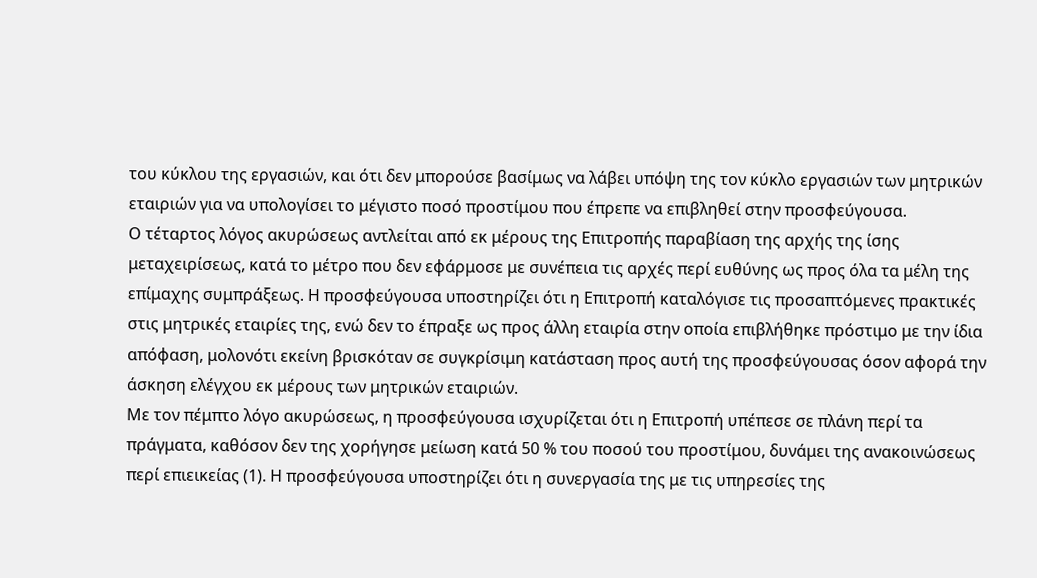του κύκλου της εργασιών, και ότι δεν μπορούσε βασίμως να λάβει υπόψη της τον κύκλο εργασιών των μητρικών εταιριών για να υπολογίσει το μέγιστο ποσό προστίμου που έπρεπε να επιβληθεί στην προσφεύγουσα.
Ο τέταρτος λόγος ακυρώσεως αντλείται από εκ μέρους της Επιτροπής παραβίαση της αρχής της ίσης μεταχειρίσεως, κατά το μέτρο που δεν εφάρμοσε με συνέπεια τις αρχές περί ευθύνης ως προς όλα τα μέλη της επίμαχης συμπράξεως. Η προσφεύγουσα υποστηρίζει ότι η Επιτροπή καταλόγισε τις προσαπτόμενες πρακτικές στις μητρικές εταιρίες της, ενώ δεν το έπραξε ως προς άλλη εταιρία στην οποία επιβλήθηκε πρόστιμο με την ίδια απόφαση, μολονότι εκείνη βρισκόταν σε συγκρίσιμη κατάσταση προς αυτή της προσφεύγουσας όσον αφορά την άσκηση ελέγχου εκ μέρους των μητρικών εταιριών.
Με τον πέμπτο λόγο ακυρώσεως, η προσφεύγουσα ισχυρίζεται ότι η Επιτροπή υπέπεσε σε πλάνη περί τα πράγματα, καθόσον δεν της χορήγησε μείωση κατά 50 % του ποσού του προστίμου, δυνάμει της ανακοινώσεως περί επιεικείας (1). Η προσφεύγουσα υποστηρίζει ότι η συνεργασία της με τις υπηρεσίες της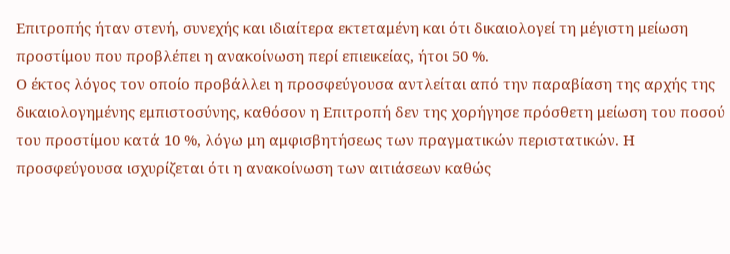Επιτροπής ήταν στενή, συνεχής και ιδιαίτερα εκτεταμένη και ότι δικαιολογεί τη μέγιστη μείωση προστίμου που προβλέπει η ανακοίνωση περί επιεικείας, ήτοι 50 %.
Ο έκτος λόγος τον οποίο προβάλλει η προσφεύγουσα αντλείται από την παραβίαση της αρχής της δικαιολογημένης εμπιστοσύνης, καθόσον η Επιτροπή δεν της χορήγησε πρόσθετη μείωση του ποσού του προστίμου κατά 10 %, λόγω μη αμφισβητήσεως των πραγματικών περιστατικών. Η προσφεύγουσα ισχυρίζεται ότι η ανακοίνωση των αιτιάσεων καθώς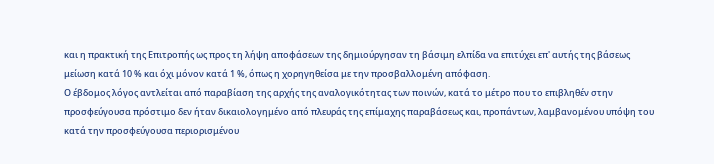και η πρακτική της Επιτροπής ως προς τη λήψη αποφάσεων της δημιούργησαν τη βάσιμη ελπίδα να επιτύχει επ' αυτής της βάσεως μείωση κατά 10 % και όχι μόνον κατά 1 %, όπως η χορηγηθείσα με την προσβαλλομένη απόφαση.
Ο έβδομος λόγος αντλείται από παραβίαση της αρχής της αναλογικότητας των ποινών, κατά το μέτρο που το επιβληθέν στην προσφεύγουσα πρόστιμο δεν ήταν δικαιολογημένο από πλευράς της επίμαχης παραβάσεως και, προπάντων, λαμβανομένου υπόψη του κατά την προσφεύγουσα περιορισμένου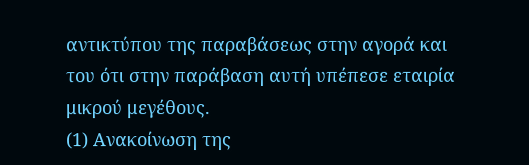αντικτύπου της παραβάσεως στην αγορά και του ότι στην παράβαση αυτή υπέπεσε εταιρία μικρού μεγέθους.
(1) Ανακοίνωση της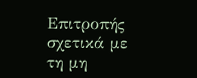Επιτροπής σχετικά με τη μη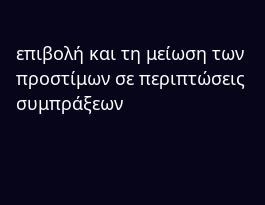επιβολή και τη μείωση των προστίμων σε περιπτώσεις συμπράξεων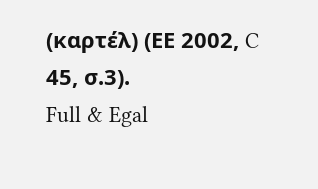(καρτέλ) (ΕΕ 2002, C 45, σ.3).
Full & Egal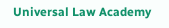Universal Law Academy